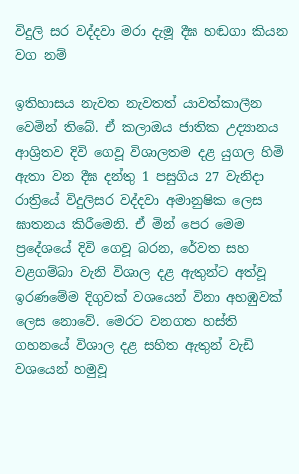විදුලි සර වද්දවා මරා දැමූ දීඝ හඬගා කියන වග නම්

ඉතිහාසය නැවත නැවතත් යාවත්කාලීන වෙමින් තිබේ. ඒ කලාඔය ජාතික උද්‍යානය ආශ්‍රිතව දිවි ගෙවූ විශාලතම දළ යුගල හිමි ඇතා වන දීඝ දන්තු 1 පසුගිය 27 වැනිදා රාත්‍රියේ විදුලිසර වද්දවා අමානුෂික ලෙස ඝාතනය කිරීමෙනි. ඒ මින් පෙර මෙම ප්‍රදේශයේ දිවි ගෙවූ බරන, රේවත සහ වළගම්බා වැනි විශාල දළ ඇතුන්ට අත්වූ ඉරණමේම දිගුවක් වශයෙන් විනා අහඹුවක් ලෙස නොවේ. මෙරට වනගත හස්ති ගහනයේ විශාල දළ සහිත ඇතුන් වැඩි වශයෙන් හමුවූ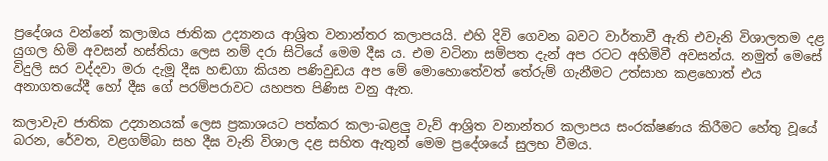ප්‍රදේශය වන්නේ කලාඔය ජාතික උද්‍යානය ආශ්‍රිත වනාන්තර කලාපයයි. එහි දිවි ගෙවන බවට වාර්තාවී ඇති එවැනි විශාලතම දළ යුගල හිමි අවසන් හස්තියා ලෙස නම් දරා සිටියේ මෙම දීඝ ය. එම වටිනා සම්පත දැන් අප රටට අහිමිවී අවසන්ය. නමුත් මෙසේ විදුලි සර වද්දවා මරා දැමූ දීඝ හඬගා කියන පණිවුඩය අප මේ මොහොතේවත් තේරුම් ගැනීමට උත්සාහ කළහොත් එය අනාගතයේදී හෝ දීඝ ගේ පරම්පරාවට යහපත පිණිස වනු ඇත.

කලාවැව ජාතික උද්‍යානයක් ලෙස ප්‍රකාශයට පත්කර කලා-බළලු වැව් ආශ්‍රිත වනාන්තර කලාපය සංරක්ෂණය කිරීමට හේතු වූයේ බරන, රේවත, වළගම්බා සහ දීඝ වැනි විශාල දළ සහිත ඇතුන් මෙම ප්‍රදේශයේ සුලභ වීමය.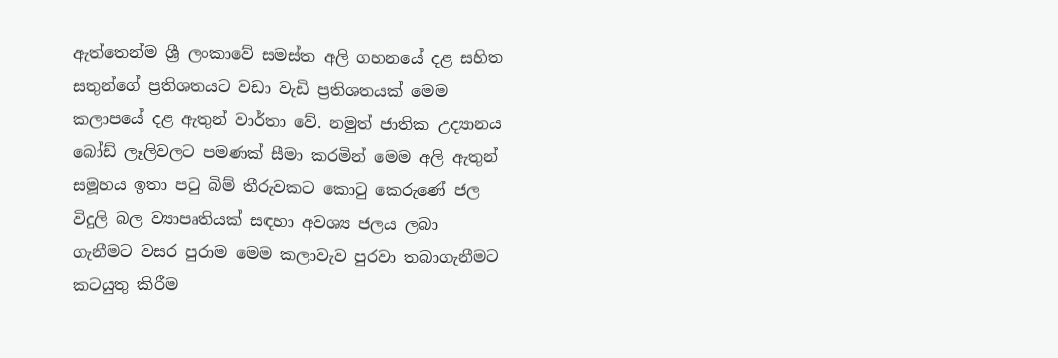ඇත්තෙන්ම ශ්‍රී ලංකාවේ සමස්ත අලි ගහනයේ දළ සහිත සතුන්ගේ ප්‍රතිශතයට වඩා වැඩි ප්‍රතිශතයක් මෙම කලාපයේ දළ ඇතුන් වාර්තා වේ. නමුත් ජාතික උද්‍යානය බෝඩ් ලෑලිවලට පමණක් සීමා කරමින් මෙම අලි ඇතුන් සමූහය ඉතා පටු බිම් තීරුවකට කොටු කෙරුණේ ජල විදුලි බල ව්‍යාපෘතියක් සඳහා අවශ්‍ය ජලය ලබා ගැනීමට වසර පුරාම මෙම කලාවැව පුරවා තබාගැනීමට කටයුතු කිරීම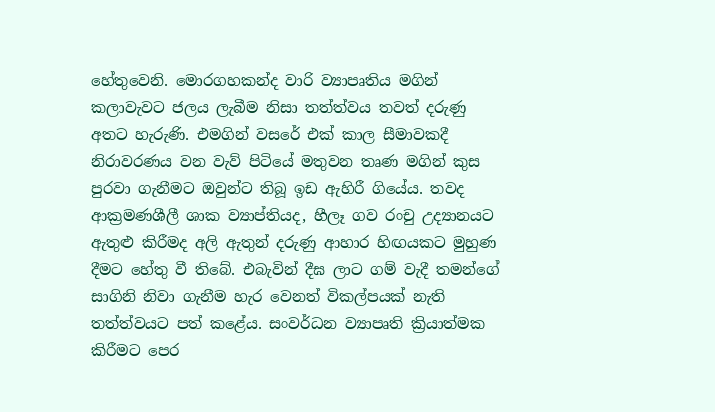හේතුවෙනි. මොරගහකන්ද වාරි ව්‍යාපෘතිය මගින් කලාවැවට ජලය ලැබීම නිසා තත්ත්වය තවත් දරුණු අතට හැරුණි. එමගින් වසරේ එක් කාල සීමාවකදී නිරාවරණය වන වැව් පිටියේ මතුවන තෘණ මගින් කුස පුරවා ගැනීමට ඔවුන්ට තිබූ ඉඩ ඇහිරී ගියේය. තවද ආක්‍රමණශීලී ශාක ව්‍යාප්තියද, හීලෑ ගව රංචු උද්‍යානයට ඇතුළු කිරීමද අලි ඇතුන් දරුණු ආහාර හිඟයකට මුහුණ දීමට හේතු වී තිබේ. එබැවින් දීඝ ලාට ගම් වැදී තමන්ගේ සාගිනි නිවා ගැනීම හැර වෙනත් විකල්පයක් නැති තත්ත්වයට පත් කළේය. සංවර්ධන ව්‍යාපෘති ක්‍රියාත්මක කිරීමට පෙර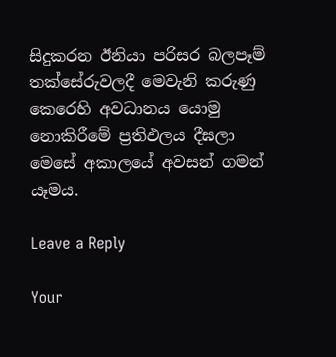සිදුකරන ඊනියා පරිසර බලපෑම් තක්සේරුවලදී මෙවැනි කරුණු කෙරෙහි අවධානය යොමු නොකිරීමේ ප්‍රතිඵලය දීඝලා මෙසේ අකාලයේ අවසන් ගමන් යෑමය.

Leave a Reply

Your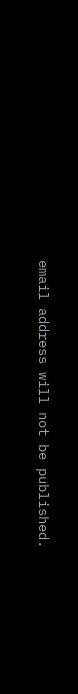email address will not be published.